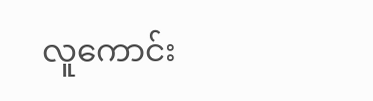လူကောင်း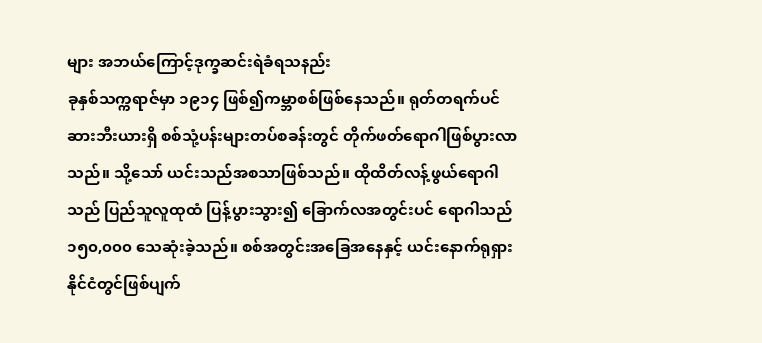များ အဘယ်ကြောင့်ဒုက္ခဆင်းရဲခံရသနည်း
ခုနှစ်သက္ကရာဇ်မှာ ၁၉၁၄ ဖြစ်၍ကမ္ဘာစစ်ဖြစ်နေသည်။ ရုတ်တရက်ပင် ဆားဘီးယားရှိ စစ်သုံ့ပန်းများတပ်စခန်းတွင် တိုက်ဖတ်ရောဂါဖြစ်ပွားလာသည်။ သို့သော် ယင်းသည်အစသာဖြစ်သည်။ ထိုထိတ်လန့်ဖွယ်ရောဂါသည် ပြည်သူလူထုထံ ပြန့်ပွားသွား၍ ခြောက်လအတွင်းပင် ရောဂါသည် ၁၅၀,၀၀၀ သေဆုံးခဲ့သည်။ စစ်အတွင်းအခြေအနေနှင့် ယင်းနောက်ရုရှားနိုင်ငံတွင်ဖြစ်ပျက်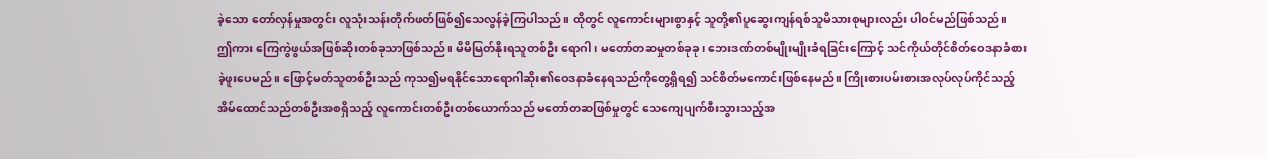ခဲ့သော တော်လှန်မှုအတွင်း လူသုံးသန်းတိုက်ဖတ်ဖြစ်၍သေလွန်ခဲ့ကြပါသည်။ ထိုတွင် လူကောင်းများစွာနှင့် သူတို့၏ပူဆွေးကျန်ရစ်သူမိသားစုများလည်း ပါဝင်မည်ဖြစ်သည်။
ဤကား ကြေကွဲဖွယ်အဖြစ်ဆိုးတစ်ခုသာဖြစ်သည်။ မိမိမြတ်နိုးရသူတစ်ဦး ရောဂါ၊ မတော်တဆမှုတစ်ခုခု၊ ဘေးဒဏ်တစ်မျိုးမျိုးခံရခြင်းကြောင့် သင်ကိုယ်တိုင်စိတ်ဝေဒနာခံစားခဲ့ဖူးပေမည်။ ဖြောင့်မတ်သူတစ်ဦးသည် ကုသ၍မရနိုင်သောရောဂါဆိုး၏ဝေဒနာခံနေရသည်ကိုတွေ့ရှိရ၍ သင်စိတ်မကောင်းဖြစ်နေမည်။ ကြိုးစားပမ်းစားအလုပ်လုပ်ကိုင်သည့် အိမ်ထောင်သည်တစ်ဦးအစရှိသည့် လူကောင်းတစ်ဦးတစ်ယောက်သည် မတော်တဆဖြစ်မှုတွင် သေကျေပျက်စီးသွားသည့်အ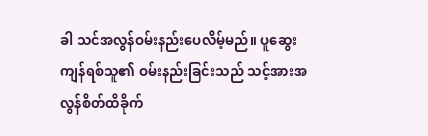ခါ သင်အလွန်ဝမ်းနည်းပေလိမ့်မည်။ ပူဆွေးကျန်ရစ်သူ၏ ဝမ်းနည်းခြင်းသည် သင့်အားအလွန်စိတ်ထိခိုက်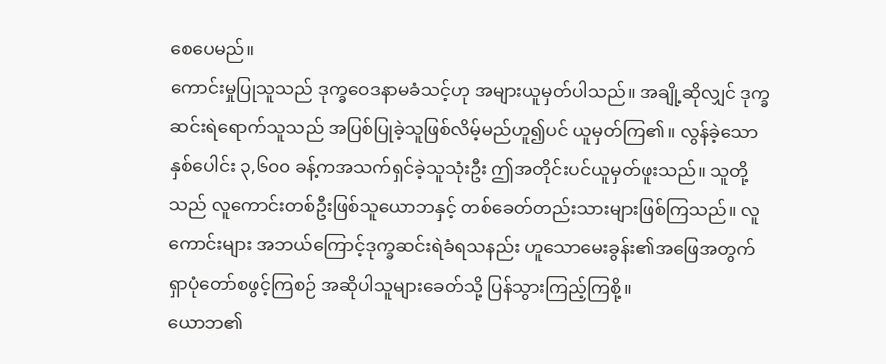စေပေမည်။
ကောင်းမှုပြုသူသည် ဒုက္ခဝေဒနာမခံသင့်ဟု အများယူမှတ်ပါသည်။ အချို့ဆိုလျှင် ဒုက္ခဆင်းရဲရောက်သူသည် အပြစ်ပြုခဲ့သူဖြစ်လိမ့်မည်ဟူ၍ပင် ယူမှတ်ကြ၏။ လွန်ခဲ့သောနှစ်ပေါင်း ၃,၆၀၀ ခန့်ကအသက်ရှင်ခဲ့သူသုံးဦး ဤအတိုင်းပင်ယူမှတ်ဖူးသည်။ သူတို့သည် လူကောင်းတစ်ဦးဖြစ်သူယောဘနှင့် တစ်ခေတ်တည်းသားများဖြစ်ကြသည်။ လူကောင်းများ အဘယ်ကြောင့်ဒုက္ခဆင်းရဲခံရသနည်း ဟူသောမေးခွန်း၏အဖြေအတွက် ရှာပုံတော်စဖွင့်ကြစဉ် အဆိုပါသူများခေတ်သို့ ပြန်သွားကြည့်ကြစို့။
ယောဘ၏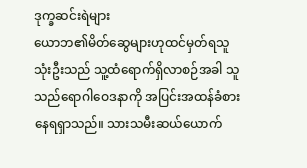ဒုက္ခဆင်းရဲများ
ယောဘ၏မိတ်ဆွေများဟုထင်မှတ်ရသူသုံးဦးသည် သူ့ထံရောက်ရှိလာစဉ်အခါ သူသည်ရောဂါဝေဒနာကို အပြင်းအထန်ခံစားနေရရှာသည်။ သားသမီးဆယ်ယောက်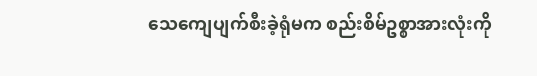သေကျေပျက်စီးခဲ့ရုံမက စည်းစိမ်ဥစ္စာအားလုံးကို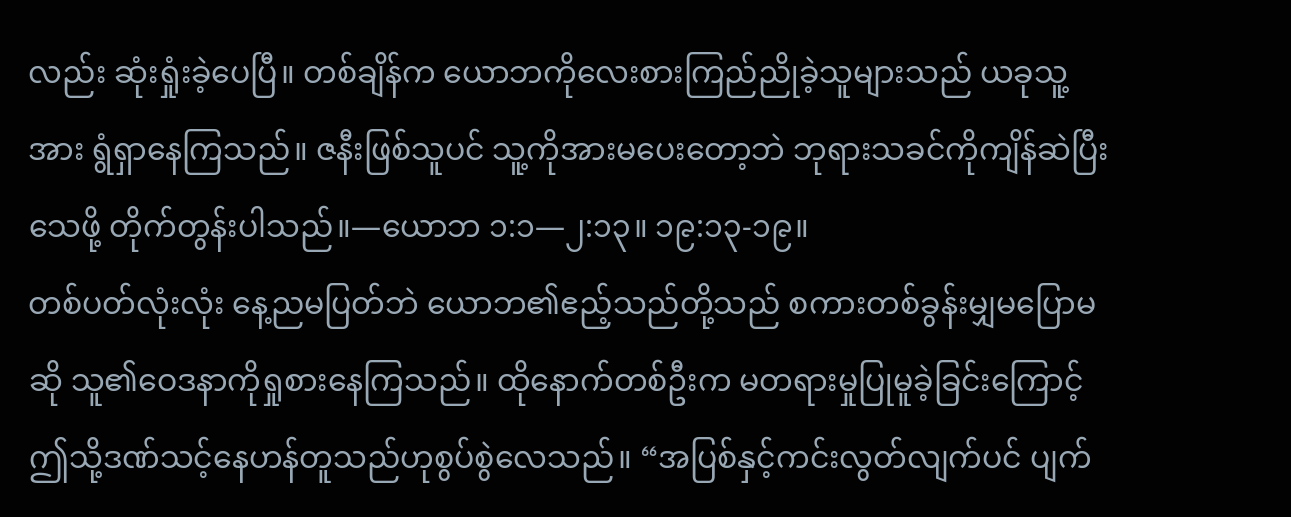လည်း ဆုံးရှုံးခဲ့ပေပြီ။ တစ်ချိန်က ယောဘကိုလေးစားကြည်ညိုခဲ့သူများသည် ယခုသူ့အား ရွံရှာနေကြသည်။ ဇနီးဖြစ်သူပင် သူ့ကိုအားမပေးတော့ဘဲ ဘုရားသခင်ကိုကျိန်ဆဲပြီးသေဖို့ တိုက်တွန်းပါသည်။—ယောဘ ၁:၁—၂:၁၃။ ၁၉:၁၃-၁၉။
တစ်ပတ်လုံးလုံး နေ့ညမပြတ်ဘဲ ယောဘ၏ဧည့်သည်တို့သည် စကားတစ်ခွန်းမျှမပြောမဆို သူ၏ဝေဒနာကိုရှုစားနေကြသည်။ ထိုနောက်တစ်ဦးက မတရားမှုပြုမူခဲ့ခြင်းကြောင့် ဤသို့ဒဏ်သင့်နေဟန်တူသည်ဟုစွပ်စွဲလေသည်။ “အပြစ်နှင့်ကင်းလွတ်လျက်ပင် ပျက်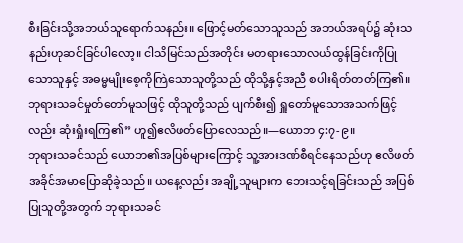စီးခြင်းသို့အဘယ်သူရောက်သနည်း။ ဖြောင့်မတ်သောသူသည် အဘယ်အရပ်၌ ဆုံးသနည်းဟုဆင်ခြင်ပါလော့။ ငါသိမြင်သည်အတိုင်း မတရားသောလယ်ထွန်ခြင်းကိုပြုသောသူနှင့် အဓမ္မမျိုးစေ့ကိုကြဲသောသူတို့သည် ထိုသို့နှင့်အညီ စပါးရိတ်တတ်ကြ၏။ ဘုရားသခင်မှုတ်တော်မူသဖြင့် ထိုသူတို့သည် ပျက်စီး၍ ရှူတော်မူသောအသက်ဖြင့်လည်း ဆုံးရှုံးရကြ၏” ဟူ၍ဧလိဖတ်ပြောလေသည်။—ယောဘ ၄:၇-၉။
ဘုရားသခင်သည် ယောဘ၏အပြစ်များကြောင့် သူ့အားဒဏ်စီရင်နေသည်ဟု ဧလိဖတ်အခိုင်အမာပြောဆိုခဲ့သည်။ ယနေ့လည်း အချို့သူများက ဘေးသင့်ရခြင်းသည် အပြစ်ပြုသူတို့အတွက် ဘုရားသခင်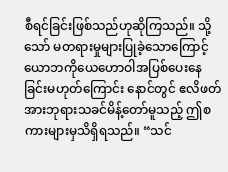စီရင်ခြင်းဖြစ်သည်ဟုဆိုကြသည်။ သို့သော် မတရားမှုများပြုခဲ့သောကြောင့် ယောဘကိုယေဟောဝါအပြစ်ပေးနေခြင်းမဟုတ်ကြောင်း နောင်တွင် ဧလိဖတ်အားဘုရားသခင်မိန့်တော်မူသည့် ဤစကားများမှသိရှိရသည်။ “သင်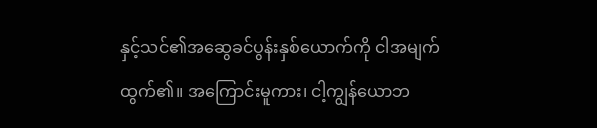နှင့်သင်၏အဆွေခင်ပွန်းနှစ်ယောက်ကို ငါအမျက်ထွက်၏။ အကြောင်းမူကား၊ ငါ့ကျွန်ယောဘ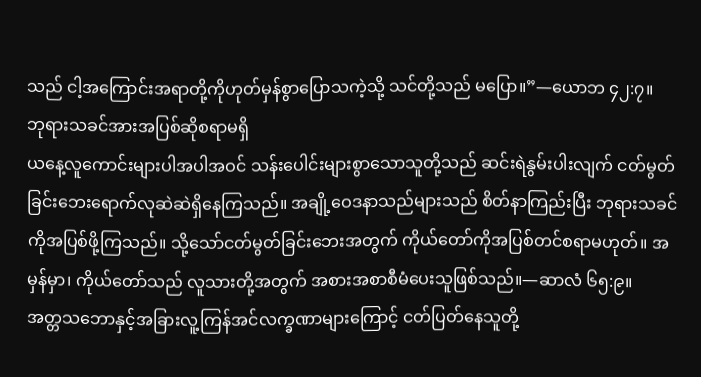သည် ငါ့အကြောင်းအရာတို့ကိုဟုတ်မှန်စွာပြောသကဲ့သို့ သင်တို့သည် မပြော။”—ယောဘ ၄၂:၇။
ဘုရားသခင်အားအပြစ်ဆိုစရာမရှိ
ယနေ့လူကောင်းများပါအပါအဝင် သန်းပေါင်းများစွာသောသူတို့သည် ဆင်းရဲနွမ်းပါးလျက် ငတ်မွတ်ခြင်းဘေးရောက်လုဆဲဆဲရှိနေကြသည်။ အချို့ဝေဒနာသည်များသည် စိတ်နာကြည်းပြီး ဘုရားသခင်ကိုအပြစ်ဖို့ကြသည်။ သို့သော်ငတ်မွတ်ခြင်းဘေးအတွက် ကိုယ်တော်ကိုအပြစ်တင်စရာမဟုတ်။ အမှန်မှာ၊ ကိုယ်တော်သည် လူသားတို့အတွက် အစားအစာစီမံပေးသူဖြစ်သည်။—ဆာလံ ၆၅:၉။
အတ္တသဘောနှင့်အခြားလူ့ကြန်အင်လက္ခဏာများကြောင့် ငတ်ပြတ်နေသူတို့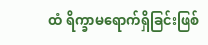ထံ ရိက္ခာမရောက်ရှိခြင်းဖြစ်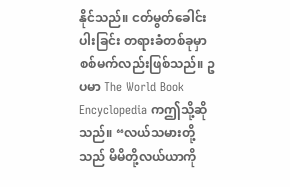နိုင်သည်။ ငတ်မွတ်ခေါင်းပါးခြင်း တရားခံတစ်ခုမှာ စစ်မက်လည်းဖြစ်သည်။ ဥပမာ The World Book Encyclopedia ကဤသို့ဆိုသည်။ “လယ်သမားတို့သည် မိမိတို့လယ်ယာကို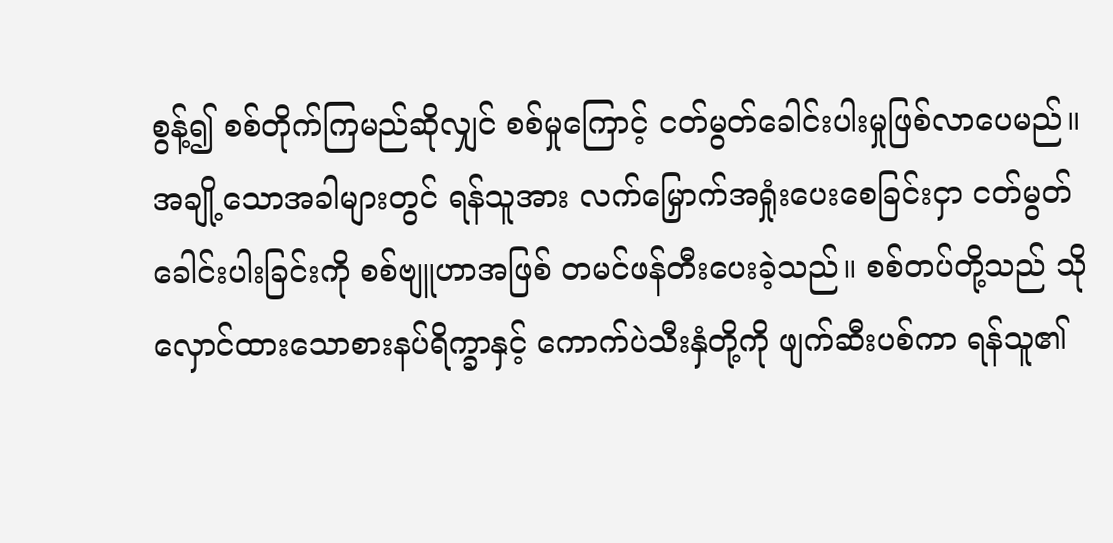စွန့်၍ စစ်တိုက်ကြမည်ဆိုလျှင် စစ်မှုကြောင့် ငတ်မွတ်ခေါင်းပါးမှုဖြစ်လာပေမည်။ အချို့သောအခါများတွင် ရန်သူအား လက်မြှောက်အရှုံးပေးစေခြင်းငှာ ငတ်မွတ်ခေါင်းပါးခြင်းကို စစ်ဗျူဟာအဖြစ် တမင်ဖန်တီးပေးခဲ့သည်။ စစ်တပ်တို့သည် သိုလှောင်ထားသောစားနပ်ရိက္ခာနှင့် ကောက်ပဲသီးနှံတို့ကို ဖျက်ဆီးပစ်ကာ ရန်သူ၏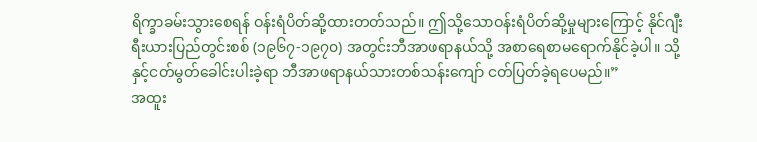ရိက္ခာခမ်းသွားစေရန် ဝန်းရံပိတ်ဆို့ထားတတ်သည်။ ဤသို့သောဝန်းရံပိတ်ဆို့မှုများကြောင့် နိုင်ဂျီးရီးယားပြည်တွင်းစစ် (၁၉၆၇-၁၉၇၀) အတွင်းဘီအာဖရာနယ်သို့ အစာရေစာမရောက်နိုင်ခဲ့ပါ။ သို့နှင့်ငတ်မွတ်ခေါင်းပါးခဲ့ရာ ဘီအာဖရာနယ်သားတစ်သန်းကျော် ငတ်ပြတ်ခဲ့ရပေမည်။”
အထူး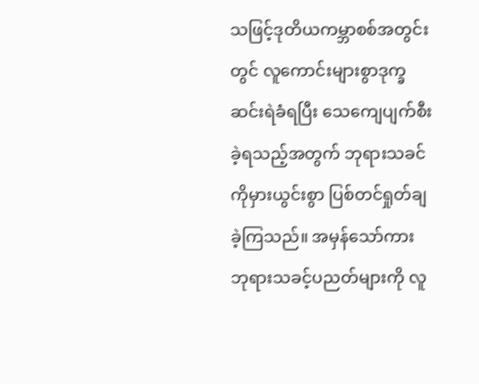သဖြင့်ဒုတိယကမ္ဘာစစ်အတွင်းတွင် လူကောင်းများစွာဒုက္ခဆင်းရဲခံရပြီး သေကျေပျက်စီးခဲ့ရသည့်အတွက် ဘုရားသခင်ကိုမှားယွင်းစွာ ပြစ်တင်ရှုတ်ချခဲ့ကြသည်။ အမှန်သော်ကား ဘုရားသခင့်ပညတ်များကို လူ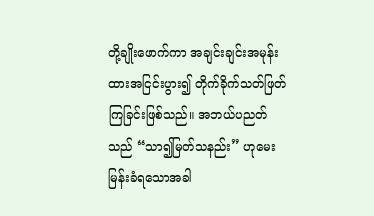တို့ချိုးဖောက်ကာ အချင်းချင်းအမုန်းထားအငြင်းပွား၍ တိုက်ခိုက်သတ်ဖြတ်ကြခြင်းဖြစ်သည်။ အဘယ်ပညတ်သည် “သာ၍မြတ်သနည်း” ဟုမေးမြန်းခံရသောအခါ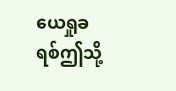ယေရှုခရစ်ဤသို့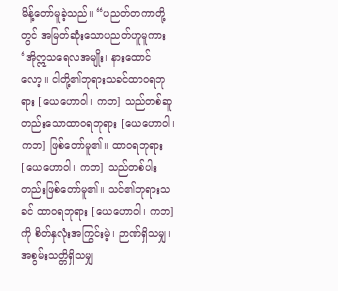မိန့်တော်မူခဲ့သည်။ “ပညတ်တကာတို့တွင် အမြတ်ဆုံးသောပညတ်ဟူမူကား ‘အိုဣသရေလအမျိုး၊ နားထောင်လော့။ ငါတို့၏ဘုရားသခင်ထာဝရဘုရား [ယေဟောဝါ၊ ကဘ] သည်တစ်ဆူတည်းသောထာဝရဘုရား [ယေဟောဝါ၊ ကဘ] ဖြစ်တော်မူ၏။ ထာဝရဘုရား [ယေဟောဝါ၊ ကဘ] သည်တစ်ပါးတည်းဖြစ်တော်မူ၏။ သင်၏ဘုရားသခင် ထာဝရဘုရား [ယေဟောဝါ၊ ကဘ] ကို စိတ်နှလုံးအကြွင်းမဲ့၊ ဉာဏ်ရှိသမျှ၊ အစွမ်းသတ္တိရှိသမျှ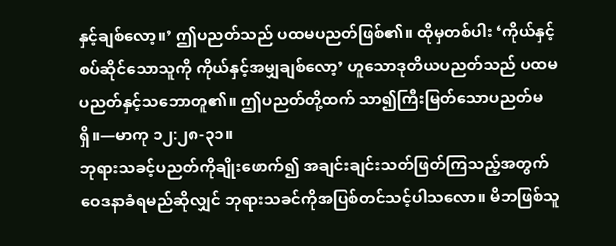နှင့်ချစ်လော့။’ ဤပညတ်သည် ပထမပညတ်ဖြစ်၏။ ထိုမှတစ်ပါး ‘ကိုယ်နှင့်စပ်ဆိုင်သောသူကို ကိုယ်နှင့်အမျှချစ်လော့’ ဟူသောဒုတိယပညတ်သည် ပထမပညတ်နှင့်သဘောတူ၏။ ဤပညတ်တို့ထက် သာ၍ကြီးမြတ်သောပညတ်မရှိ။—မာကု ၁၂:၂၈-၃၁။
ဘုရားသခင့်ပညတ်ကိုချိုးဖောက်၍ အချင်းချင်းသတ်ဖြတ်ကြသည့်အတွက် ဝေဒနာခံရမည်ဆိုလျှင် ဘုရားသခင်ကိုအပြစ်တင်သင့်ပါသလော။ မိဘဖြစ်သူ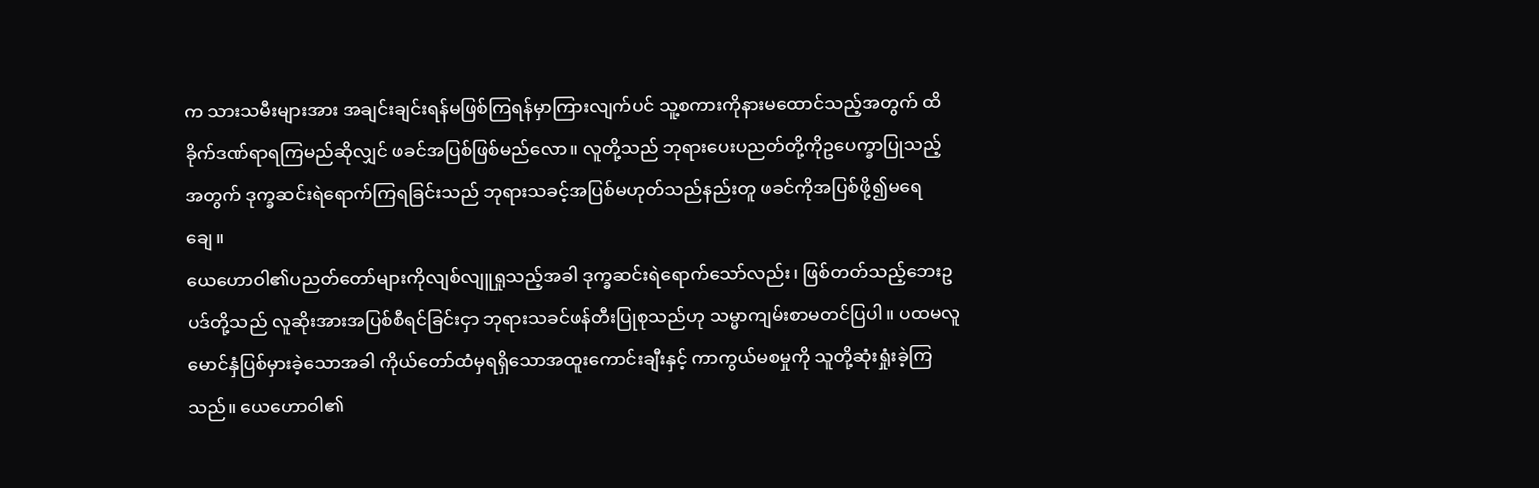က သားသမီးများအား အချင်းချင်းရန်မဖြစ်ကြရန်မှာကြားလျက်ပင် သူ့စကားကိုနားမထောင်သည့်အတွက် ထိခိုက်ဒဏ်ရာရကြမည်ဆိုလျှင် ဖခင်အပြစ်ဖြစ်မည်လော။ လူတို့သည် ဘုရားပေးပညတ်တို့ကိုဥပေက္ခာပြုသည့်အတွက် ဒုက္ခဆင်းရဲရောက်ကြရခြင်းသည် ဘုရားသခင့်အပြစ်မဟုတ်သည်နည်းတူ ဖခင်ကိုအပြစ်ဖို့၍မရေချေ။
ယေဟောဝါ၏ပညတ်တော်များကိုလျစ်လျူရှုသည့်အခါ ဒုက္ခဆင်းရဲရောက်သော်လည်း၊ ဖြစ်တတ်သည့်ဘေးဥပဒ်တို့သည် လူဆိုးအားအပြစ်စီရင်ခြင်းငှာ ဘုရားသခင်ဖန်တီးပြုစုသည်ဟု သမ္မာကျမ်းစာမတင်ပြပါ။ ပထမလူမောင်နှံပြစ်မှားခဲ့သောအခါ ကိုယ်တော်ထံမှရရှိသောအထူးကောင်းချီးနှင့် ကာကွယ်မစမှုကို သူတို့ဆုံးရှုံးခဲ့ကြသည်။ ယေဟောဝါ၏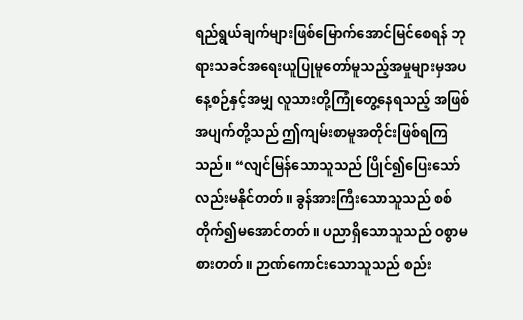ရည်ရွယ်ချက်များဖြစ်မြောက်အောင်မြင်စေရန် ဘုရားသခင်အရေးယူပြုမူတော်မူသည့်အမှုများမှအပ နေ့စဉ်နှင့်အမျှ လူသားတို့ကြုံတွေ့နေရသည့် အဖြစ်အပျက်တို့သည် ဤကျမ်းစာမူအတိုင်းဖြစ်ရကြသည်။ “လျင်မြန်သောသူသည် ပြိုင်၍ပြေးသော်လည်းမနိုင်တတ်။ ခွန်အားကြီးသောသူသည် စစ်တိုက်၍မအောင်တတ်။ ပညာရှိသောသူသည် ဝစွာမစားတတ်။ ဉာဏ်ကောင်းသောသူသည် စည်း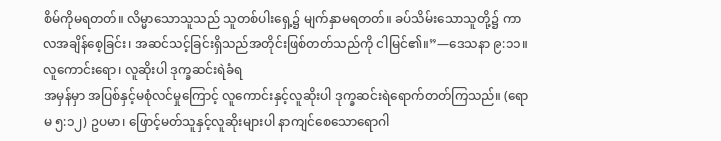စိမ်ကိုမရတတ်။ လိမ္မာသောသူသည် သူတစ်ပါးရှေ့၌ မျက်နှာမရတတ်။ ခပ်သိမ်းသောသူတို့၌ ကာလအချိန်စေ့ခြင်း၊ အဆင်သင့်ခြင်းရှိသည်အတိုင်းဖြစ်တတ်သည်ကို ငါမြင်၏။”—ဒေသနာ ၉:၁၁။
လူကောင်းရော၊ လူဆိုးပါ ဒုက္ခဆင်းရဲခံရ
အမှန်မှာ အပြစ်နှင့်မစုံလင်မှုကြောင့် လူကောင်းနှင့်လူဆိုးပါ ဒုက္ခဆင်းရဲရောက်တတ်ကြသည်။ (ရောမ ၅:၁၂) ဥပမာ၊ ဖြောင့်မတ်သူနှင့်လူဆိုးများပါ နာကျင်စေသောရောဂါ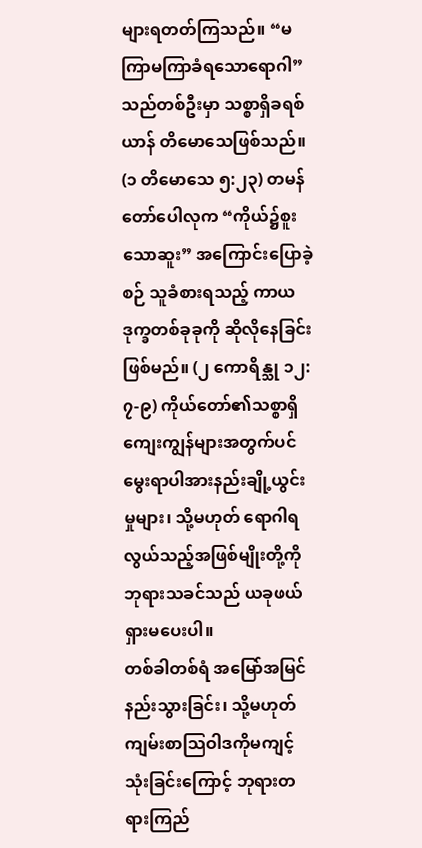များရတတ်ကြသည်။ “မကြာမကြာခံရသောရောဂါ” သည်တစ်ဦးမှာ သစ္စာရှိခရစ်ယာန် တိမောသေဖြစ်သည်။ (၁ တိမောသေ ၅:၂၃) တမန်တော်ပေါလုက “ကိုယ်၌စူးသောဆူး” အကြောင်းပြောခဲ့စဉ် သူခံစားရသည့် ကာယဒုက္ခတစ်ခုခုကို ဆိုလိုနေခြင်းဖြစ်မည်။ (၂ ကောရိန္သု ၁၂:၇-၉) ကိုယ်တော်၏သစ္စာရှိကျေးကျွန်များအတွက်ပင် မွေးရာပါအားနည်းချို့ယွင်းမှုများ၊ သို့မဟုတ် ရောဂါရလွယ်သည့်အဖြစ်မျိုးတို့ကို ဘုရားသခင်သည် ယခုဖယ်ရှားမပေးပါ။
တစ်ခါတစ်ရံ အမြော်အမြင်နည်းသွားခြင်း၊ သို့မဟုတ် ကျမ်းစာသြဝါဒကိုမကျင့်သုံးခြင်းကြောင့် ဘုရားတရားကြည်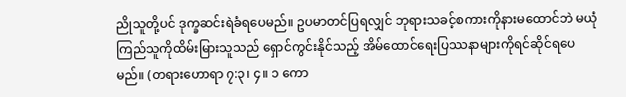ညိုသူတို့ပင် ဒုက္ခဆင်းရဲခံရပေမည်။ ဥပမာတင်ပြရလျှင် ဘုရားသခင့်စကားကိုနားမထောင်ဘဲ မယုံကြည်သူကိုထိမ်းမြားသူသည် ရှောင်ကွင်းနိုင်သည့် အိမ်ထောင်ရေးပြဿနာများကိုရင်ဆိုင်ရပေမည်။ (တရားဟောရာ ၇:၃၊ ၄။ ၁ ကော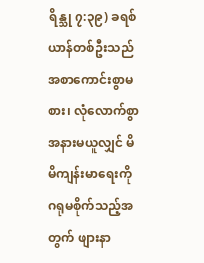ရိန္သု ၇:၃၉) ခရစ်ယာန်တစ်ဦးသည် အစာကောင်းစွာမစား၊ လုံလောက်စွာအနားမယူလျှင် မိမိကျန်းမာရေးကိုဂရုမစိုက်သည့်အတွက် ဖျားနာ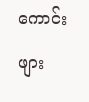ကောင်းဖျား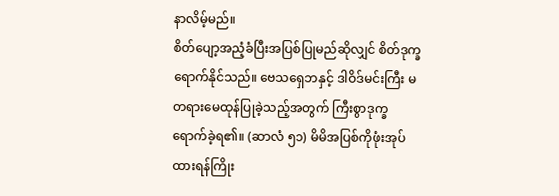နာလိမ့်မည်။
စိတ်ပျော့အညံ့ခံပြီးအပြစ်ပြုမည်ဆိုလျှင် စိတ်ဒုက္ခရောက်နိုင်သည်။ ဗေသရှေဘနှင့် ဒါဝိဒ်မင်းကြီး မတရားမေထုန်ပြုခဲ့သည့်အတွက် ကြီးစွာဒုက္ခရောက်ခဲ့ရ၏။ (ဆာလံ ၅၁) မိမိအပြစ်ကိုဖုံးအုပ်ထားရန်ကြိုး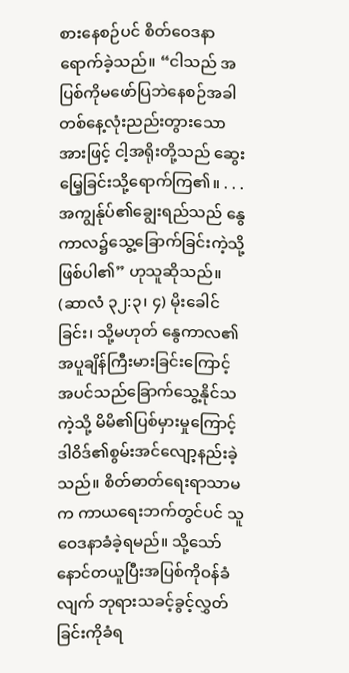စားနေစဉ်ပင် စိတ်ဝေဒနာရောက်ခဲ့သည်။ “ငါသည် အပြစ်ကိုမဖော်ပြဘဲနေစဉ်အခါ တစ်နေ့လုံးညည်းတွားသောအားဖြင့် ငါ့အရိုးတို့သည် ဆွေးမြေ့ခြင်းသို့ရောက်ကြ၏။ . . . အကျွန်ုပ်၏ချွေးရည်သည် နွေကာလ၌သွေ့ခြောက်ခြင်းကဲ့သို့ဖြစ်ပါ၏” ဟုသူဆိုသည်။ (ဆာလံ ၃၂:၃၊ ၄) မိုးခေါင်ခြင်း၊ သို့မဟုတ် နွေကာလ၏အပူချိန်ကြီးမားခြင်းကြောင့် အပင်သည်ခြောက်သွေ့နိုင်သကဲ့သို့ မိမိ၏ပြစ်မှားမှုကြောင့် ဒါဝိဒ်၏စွမ်းအင်လျော့နည်းခဲ့သည်။ စိတ်ဓာတ်ရေးရာသာမက ကာယရေးဘက်တွင်ပင် သူဝေဒနာခံခဲ့ရမည်။ သို့သော် နောင်တယူပြီးအပြစ်ကိုဝန်ခံလျက် ဘုရားသခင့်ခွင့်လွှတ်ခြင်းကိုခံရ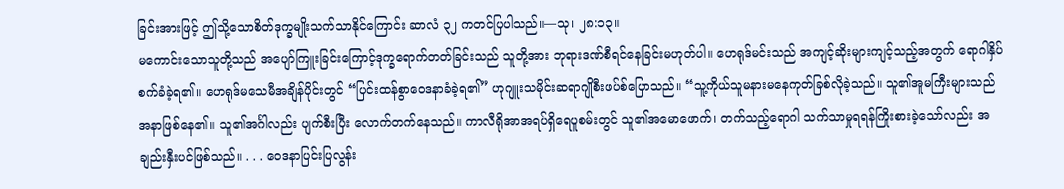ခြင်းအားဖြင့် ဤသို့သောစိတ်ဒုက္ခမျိုးသက်သာနိုင်ကြောင်း ဆာလံ ၃၂ ကတင်ပြပါသည်။—သု၊ ၂၈:၁၃။
မကောင်းသောသူတို့သည် အပျော်ကြူးခြင်းကြောင့်ဒုက္ခရောက်တတ်ခြင်းသည် သူတို့အား ဘုရားဒဏ်စီရင်နေခြင်းမဟုတ်ပါ။ ဟေရုဒ်မင်းသည် အကျင့်ဆိုးများကျင့်သည့်အတွက် ရောဂါနှိပ်စက်ခံခဲ့ရ၏။ ဟေရုဒ်မသေမီအချိန်ပိုင်းတွင် “ပြင်းထန်စွာဝေဒနာခံခဲ့ရ၏” ဟုဂျူးသမိုင်းဆရာဂျိုစီးဖပ်စ်ပြောသည်။ “သူ့ကိုယ်သူမနားမနေကုတ်ခြစ်လိုခဲ့သည်။ သူ၏အူမကြီးများသည် အနာဖြစ်နေ၏။ သူ၏အင်္ဂါလည်း ပျက်စီးပြီး လောက်တက်နေသည်။ ကာလီရိုအာအရပ်ရှိရေပူစမ်းတွင် သူ၏အမောဖောက်၊ တက်သည့်ရောဂါ သက်သာမှုရရန်ကြိုးစားခဲ့သော်လည်း အချည်းနှီးပင်ဖြစ်သည်။ . . . ဝေဒနာပြင်းပြလွန်း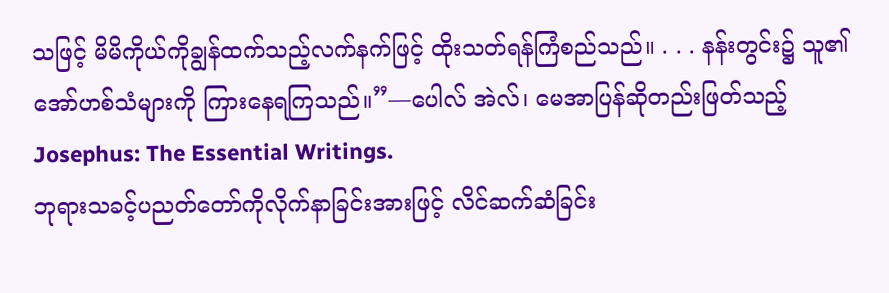သဖြင့် မိမိကိုယ်ကိုချွန်ထက်သည့်လက်နက်ဖြင့် ထိုးသတ်ရန်ကြံစည်သည်။ . . . နန်းတွင်း၌ သူ၏အော်ဟစ်သံများကို ကြားနေရကြသည်။”—ပေါလ် အဲလ်၊ မေအာပြန်ဆိုတည်းဖြတ်သည့် Josephus: The Essential Writings.
ဘုရားသခင့်ပညတ်တော်ကိုလိုက်နာခြင်းအားဖြင့် လိင်ဆက်ဆံခြင်း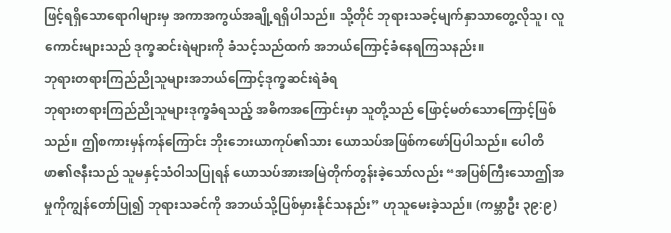ဖြင့်ရရှိသောရောဂါများမှ အကာအကွယ်အချို့ရရှိပါသည်။ သို့တိုင် ဘုရားသခင့်မျက်နှာသာတွေ့လိုသူ၊ လူကောင်းများသည် ဒုက္ခဆင်းရဲများကို ခံသင့်သည်ထက် အဘယ်ကြောင့်ခံနေရကြသနည်း။
ဘုရားတရားကြည်ညိုသူများအဘယ်ကြောင့်ဒုက္ခဆင်းရဲခံရ
ဘုရားတရားကြည်ညိုသူများဒုက္ခခံရသည့် အဓိကအကြောင်းမှာ သူတို့သည် ဖြောင့်မတ်သောကြောင့်ဖြစ်သည်။ ဤစကားမှန်ကန်ကြောင်း ဘိုးဘေးယာကုပ်၏သား ယောသပ်အဖြစ်ကဖော်ပြပါသည်။ ပေါတိဖာ၏ဇနီးသည် သူမနှင့်သံဝါသပြုရန် ယောသပ်အားအမြဲတိုက်တွန်းခဲ့သော်လည်း “အပြစ်ကြီးသောဤအမှုကိုကျွန်တော်ပြု၍ ဘုရားသခင်ကို အဘယ်သို့ပြစ်မှားနိုင်သနည်း” ဟုသူမေးခဲ့သည်။ (ကမ္ဘာဦး ၃၉:၉)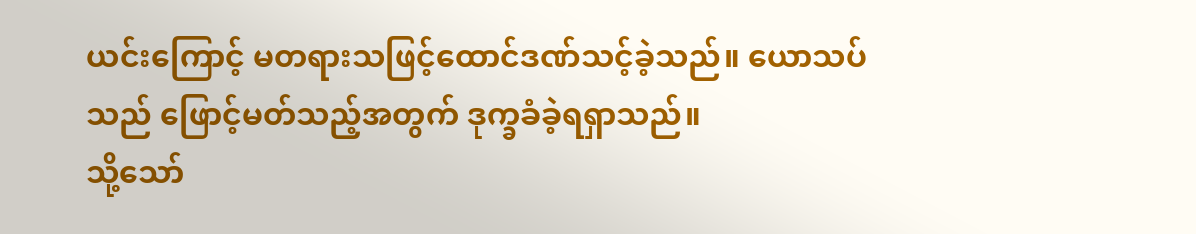ယင်းကြောင့် မတရားသဖြင့်ထောင်ဒဏ်သင့်ခဲ့သည်။ ယောသပ်သည် ဖြောင့်မတ်သည့်အတွက် ဒုက္ခခံခဲ့ရရှာသည်။
သို့သော်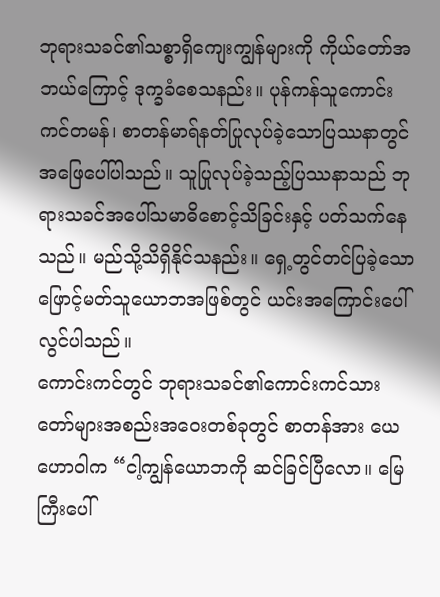ဘုရားသခင်၏သစ္စာရှိကျေးကျွန်များကို ကိုယ်တော်အဘယ်ကြောင့် ဒုက္ခခံစေသနည်း။ ပုန်ကန်သူကောင်းကင်တမန်၊ စာတန်မာရ်နတ်ပြုလုပ်ခဲ့သောပြဿနာတွင် အဖြေပေါ်ပါသည်။ သူပြုလုပ်ခဲ့သည့်ပြဿနာသည် ဘုရားသခင်အပေါ်သမာဓိစောင့်သိခြင်းနှင့် ပတ်သက်နေသည်။ မည်သို့သိရှိနိုင်သနည်း။ ရှေ့တွင်တင်ပြခဲ့သော ဖြောင့်မတ်သူယောဘအဖြစ်တွင် ယင်းအကြောင်းပေါ်လွင်ပါသည်။
ကောင်းကင်တွင် ဘုရားသခင်၏ကောင်းကင်သားတော်များအစည်းအဝေးတစ်ခုတွင် စာတန်အား ယေဟောဝါက “ငါ့ကျွန်ယောဘကို ဆင်ခြင်ပြီလော။ မြေကြီးပေါ်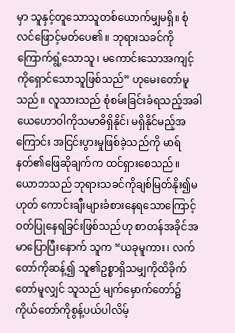မှာ သူနှင့်တူသောသူတစ်ယောက်မျှမရှိ။ စုံလင်ဖြောင့်မတ်ပေ၏။ ဘုရားသခင်ကိုကြောက်ရွံ့သောသူ၊ မကောင်းသောအကျင့်ကိုရှောင်သောသူဖြစ်သည်” ဟုမေးတော်မူသည်။ လူသားသည် စုံစမ်းခြင်းခံရသည့်အခါ ယေဟောဝါကိုသမာဓိရှိနိုင်၊ မရှိနိုင်မည့်အကြောင်း အငြင်းပွားမှုဖြစ်ခဲ့သည်ကို မာရ်နတ်၏ဖြေဆိုချက်က ထင်ရှားစေသည်။ ယောဘသည် ဘုရားသခင်ကိုချစ်မြတ်နိုး၍မဟုတ် ကောင်းချီးများခံစားနေရသောကြောင့် ဝတ်ပြုနေရခြင်းဖြစ်သည်ဟု စာတန်အခိုင်အမာပြောပြီးနောက် သူက “ယခုမူကား၊ လက်တော်ကိုဆန့်၍ သူ၏ဥစ္စာရှိသမျှကိုထိခိုက်တော်မူလျှင် သူသည် မျက်မှောက်တော်၌ ကိုယ်တော်ကိုစွန့်ပယ်ပါလိမ့်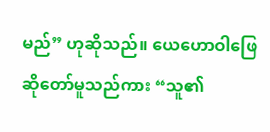မည်” ဟုဆိုသည်။ ယေဟောဝါဖြေဆိုတော်မူသည်ကား “သူ၏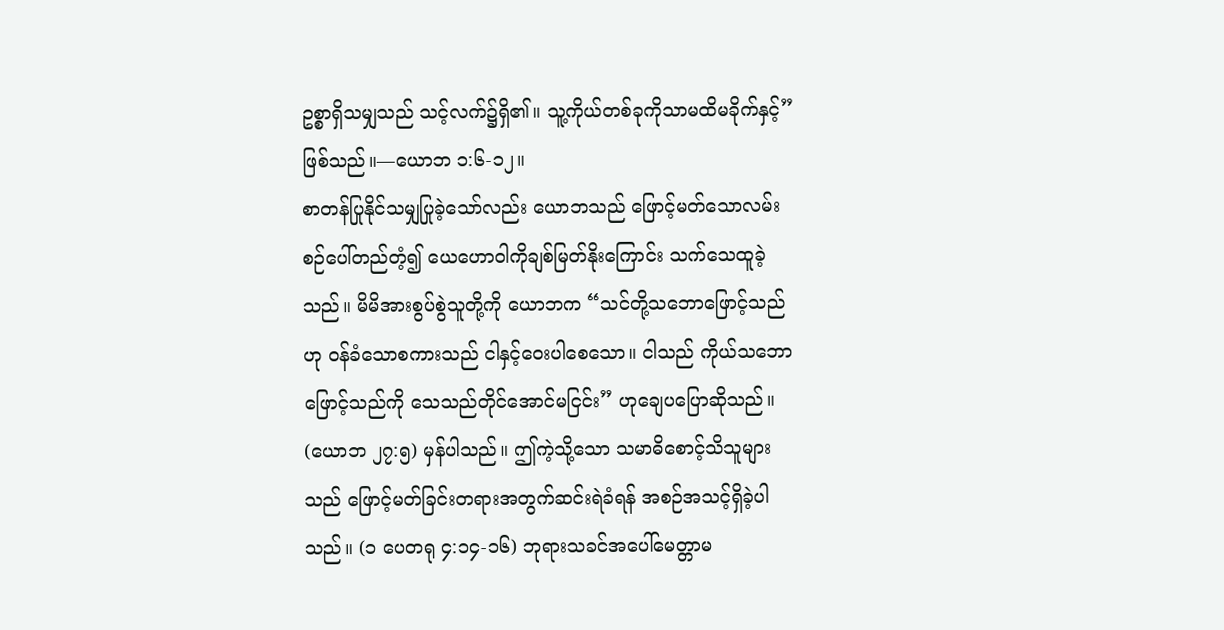ဥစ္စာရှိသမျှသည် သင့်လက်၌ရှိ၏။ သူ့ကိုယ်တစ်ခုကိုသာမထိမခိုက်နှင့်” ဖြစ်သည်။—ယောဘ ၁:၆-၁၂။
စာတန်ပြုနိုင်သမျှပြုခဲ့သော်လည်း ယောဘသည် ဖြောင့်မတ်သောလမ်းစဉ်ပေါ်တည်တံ့၍ ယေဟောဝါကိုချစ်မြတ်နိုးကြောင်း သက်သေထူခဲ့သည်။ မိမိအားစွပ်စွဲသူတို့ကို ယောဘက “သင်တို့သဘောဖြောင့်သည်ဟု ဝန်ခံသောစကားသည် ငါနှင့်ဝေးပါစေသော။ ငါသည် ကိုယ်သဘောဖြောင့်သည်ကို သေသည်တိုင်အောင်မငြင်း” ဟုချေပပြောဆိုသည်။ (ယောဘ ၂၇:၅) မှန်ပါသည်။ ဤကဲ့သို့သော သမာဓိစောင့်သိသူများသည် ဖြောင့်မတ်ခြင်းတရားအတွက်ဆင်းရဲခံရန် အစဉ်အသင့်ရှိခဲ့ပါသည်။ (၁ ပေတရု ၄:၁၄-၁၆) ဘုရားသခင်အပေါ်မေတ္တာမ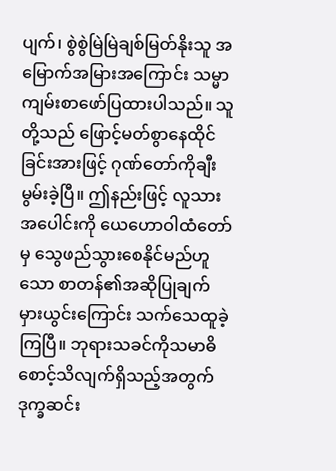ပျက်၊ စွဲစွဲမြဲမြဲချစ်မြတ်နိုးသူ အမြောက်အမြားအကြောင်း သမ္မာကျမ်းစာဖော်ပြထားပါသည်။ သူတို့သည် ဖြောင့်မတ်စွာနေထိုင်ခြင်းအားဖြင့် ဂုဏ်တော်ကိုချီးမွမ်းခဲ့ပြီ။ ဤနည်းဖြင့် လူသားအပေါင်းကို ယေဟောဝါထံတော်မှ သွေဖည်သွားစေနိုင်မည်ဟူသော စာတန်၏အဆိုပြုချက်မှားယွင်းကြောင်း သက်သေထူခဲ့ကြပြီ။ ဘုရားသခင်ကိုသမာဓိစောင့်သိလျက်ရှိသည့်အတွက် ဒုက္ခဆင်း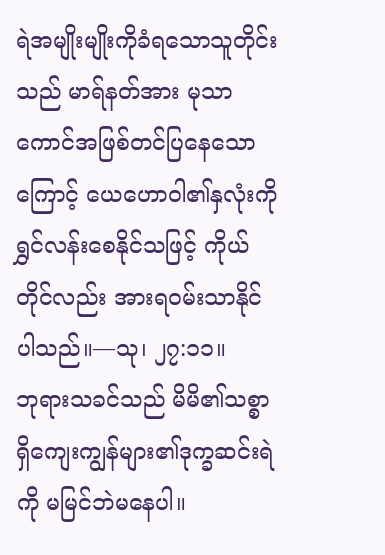ရဲအမျိုးမျိုးကိုခံရသောသူတိုင်းသည် မာရ်နတ်အား မုသာကောင်အဖြစ်တင်ပြနေသောကြောင့် ယေဟောဝါ၏နှလုံးကိုရွှင်လန်းစေနိုင်သဖြင့် ကိုယ်တိုင်လည်း အားရဝမ်းသာနိုင်ပါသည်။—သု၊ ၂၇:၁၁။
ဘုရားသခင်သည် မိမိ၏သစ္စာရှိကျေးကျွန်များ၏ဒုက္ခဆင်းရဲကို မမြင်ဘဲမနေပါ။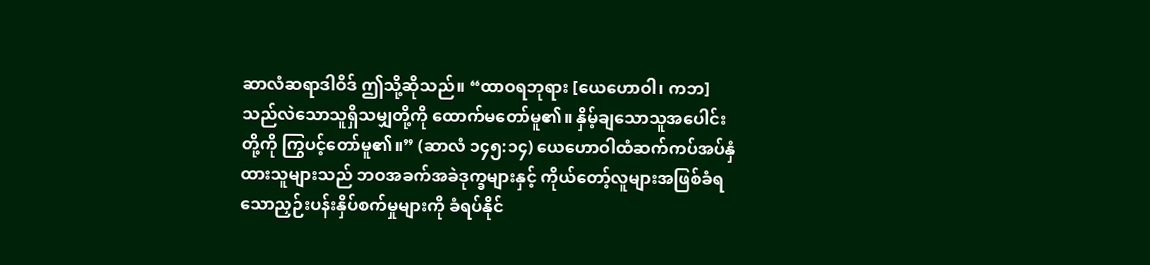ဆာလံဆရာဒါဝိဒ် ဤသို့ဆိုသည်။ “ထာဝရဘုရား [ယေဟောဝါ၊ ကဘ] သည်လဲသောသူရှိသမျှတို့ကို ထောက်မတော်မူ၏။ နှိမ့်ချသောသူအပေါင်းတို့ကို ကြွပင့်တော်မူ၏။” (ဆာလံ ၁၄၅:၁၄) ယေဟောဝါထံဆက်ကပ်အပ်နှံထားသူများသည် ဘဝအခက်အခဲဒုက္ခများနှင့် ကိုယ်တော့်လူများအဖြစ်ခံရသောညှဉ်းပန်းနှိပ်စက်မှုများကို ခံရပ်နိုင်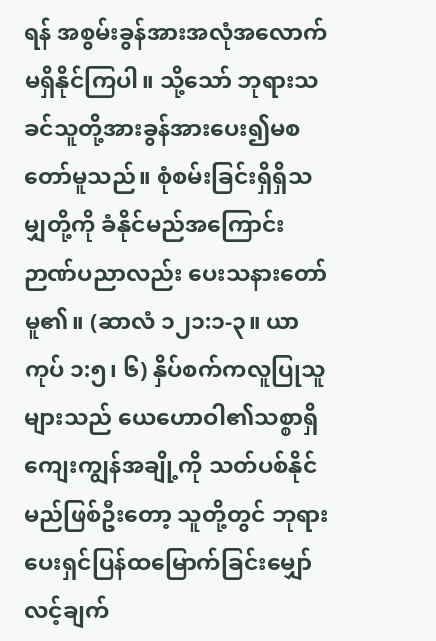ရန် အစွမ်းခွန်အားအလုံအလောက်မရှိနိုင်ကြပါ။ သို့သော် ဘုရားသခင်သူတို့အားခွန်အားပေး၍မစတော်မူသည်။ စုံစမ်းခြင်းရှိရှိသမျှတို့ကို ခံနိုင်မည်အကြောင်း ဉာဏ်ပညာလည်း ပေးသနားတော်မူ၏။ (ဆာလံ ၁၂၁:၁-၃။ ယာကုပ် ၁:၅၊ ၆) နှိပ်စက်ကလူပြုသူများသည် ယေဟောဝါ၏သစ္စာရှိကျေးကျွန်အချို့ကို သတ်ပစ်နိုင်မည်ဖြစ်ဦးတော့ သူတို့တွင် ဘုရားပေးရှင်ပြန်ထမြောက်ခြင်းမျှော်လင့်ချက်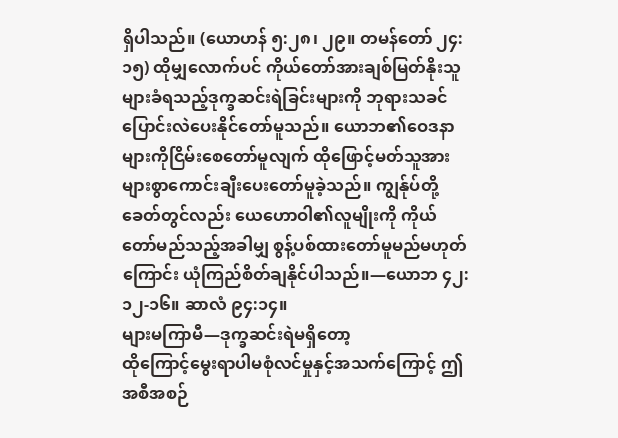ရှိပါသည်။ (ယောဟန် ၅:၂၈၊ ၂၉။ တမန်တော် ၂၄:၁၅) ထိုမျှလောက်ပင် ကိုယ်တော်အားချစ်မြတ်နိုးသူများခံရသည့်ဒုက္ခဆင်းရဲခြင်းများကို ဘုရားသခင်ပြောင်းလဲပေးနိုင်တော်မူသည်။ ယောဘ၏ဝေဒနာများကိုငြိမ်းစေတော်မူလျက် ထိုဖြောင့်မတ်သူအား များစွာကောင်းချီးပေးတော်မူခဲ့သည်။ ကျွန်ုပ်တို့ခေတ်တွင်လည်း ယေဟောဝါ၏လူမျိုးကို ကိုယ်တော်မည်သည့်အခါမျှ စွန့်ပစ်ထားတော်မူမည်မဟုတ်ကြောင်း ယုံကြည်စိတ်ချနိုင်ပါသည်။—ယောဘ ၄၂:၁၂-၁၆။ ဆာလံ ၉၄:၁၄။
များမကြာမီ—ဒုက္ခဆင်းရဲမရှိတော့
ထိုကြောင့်မွေးရာပါမစုံလင်မှုနှင့်အသက်ကြောင့် ဤအစီအစဉ်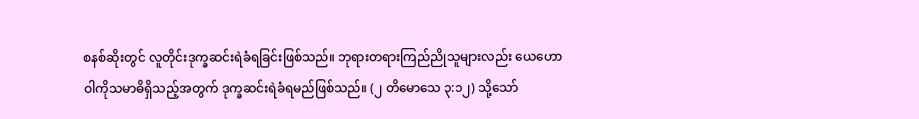စနစ်ဆိုးတွင် လူတိုင်းဒုက္ခဆင်းရဲခံရခြင်းဖြစ်သည်။ ဘုရားတရားကြည်ညိုသူများလည်း ယေဟောဝါကိုသမာဓိရှိသည့်အတွက် ဒုက္ခဆင်းရဲခံရမည်ဖြစ်သည်။ (၂ တိမောသေ ၃:၁၂) သို့သော်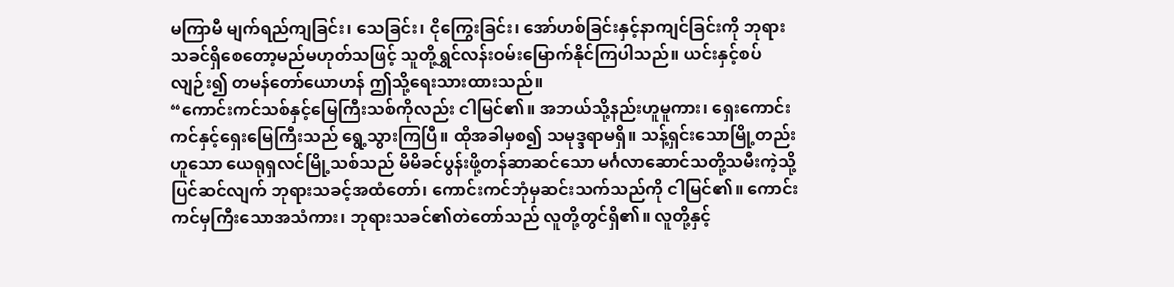မကြာမီ မျက်ရည်ကျခြင်း၊ သေခြင်း၊ ငိုကြွေးခြင်း၊ အော်ဟစ်ခြင်းနှင့်နာကျင်ခြင်းကို ဘုရားသခင်ရှိစေတော့မည်မဟုတ်သဖြင့် သူတို့ရွှင်လန်းဝမ်းမြောက်နိုင်ကြပါသည်။ ယင်းနှင့်စပ်လျဉ်း၍ တမန်တော်ယောဟန် ဤသို့ရေးသားထားသည်။
“ကောင်းကင်သစ်နှင့်မြေကြီးသစ်ကိုလည်း ငါမြင်၏။ အဘယ်သို့နည်းဟူမူကား၊ ရှေးကောင်းကင်နှင့်ရှေးမြေကြီးသည် ရွေ့သွားကြပြီ။ ထိုအခါမှစ၍ သမုဒ္ဒရာမရှိ။ သန့်ရှင်းသောမြို့တည်းဟူသော ယေရုရှလင်မြို့သစ်သည် မိမိခင်ပွန်းဖို့တန်ဆာဆင်သော မင်္ဂလာဆောင်သတို့သမီးကဲ့သို့ပြင်ဆင်လျက် ဘုရားသခင့်အထံတော်၊ ကောင်းကင်ဘုံမှဆင်းသက်သည်ကို ငါမြင်၏။ ကောင်းကင်မှကြီးသောအသံကား၊ ဘုရားသခင်၏တဲတော်သည် လူတို့တွင်ရှိ၏။ လူတို့နှင့်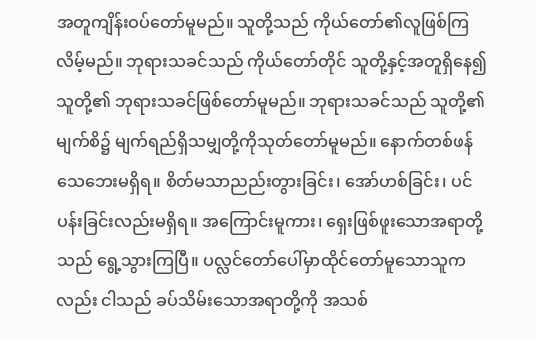အတူကျိန်းဝပ်တော်မူမည်။ သူတို့သည် ကိုယ်တော်၏လူဖြစ်ကြလိမ့်မည်။ ဘုရားသခင်သည် ကိုယ်တော်တိုင် သူတို့နှင့်အတူရှိနေ၍ သူတို့၏ ဘုရားသခင်ဖြစ်တော်မူမည်။ ဘုရားသခင်သည် သူတို့၏မျက်စိ၌ မျက်ရည်ရှိသမျှတို့ကိုသုတ်တော်မူမည်။ နောက်တစ်ဖန်သေဘေးမရှိရ။ စိတ်မသာညည်းတွားခြင်း၊ အော်ဟစ်ခြင်း၊ ပင်ပန်းခြင်းလည်းမရှိရ။ အကြောင်းမူကား၊ ရှေးဖြစ်ဖူးသောအရာတို့သည် ရွေ့သွားကြပြီ။ ပလ္လင်တော်ပေါ်မှာထိုင်တော်မူသောသူကလည်း ငါသည် ခပ်သိမ်းသောအရာတို့ကို အသစ်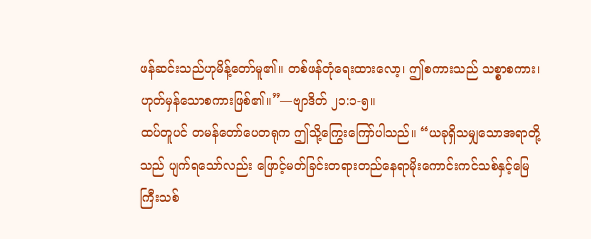ဖန်ဆင်းသည်ဟုမိန့်တော်မူ၏။ တစ်ဖန်တုံရေးထားလော့၊ ဤစကားသည် သစ္စာစကား၊ ဟုတ်မှန်သောစကားဖြစ်၏။”—ဗျာဒိတ် ၂၁:၁-၅။
ထပ်တူပင် တမန်တော်ပေတရုက ဤသို့ကြွေးကြော်ပါသည်။ “ယခုရှိသမျှသောအရာတို့သည် ပျက်ရသော်လည်း ဖြောင့်မတ်ခြင်းတရားတည်နေရာမိုးကောင်းကင်သစ်နှင့်မြေကြီးသစ်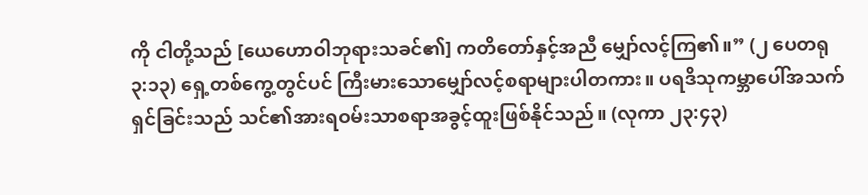ကို ငါတို့သည် [ယေဟောဝါဘုရားသခင်၏] ကတိတော်နှင့်အညီ မျှော်လင့်ကြ၏။” (၂ ပေတရု ၃:၁၃) ရှေ့တစ်ကွေ့တွင်ပင် ကြီးမားသောမျှော်လင့်စရာများပါတကား။ ပရဒိသုကမ္ဘာပေါ်အသက်ရှင်ခြင်းသည် သင်၏အားရဝမ်းသာစရာအခွင့်ထူးဖြစ်နိုင်သည်။ (လုကာ ၂၃:၄၃)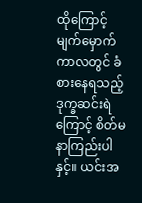ထိုကြောင့်မျက်မှောက်ကာလတွင် ခံစားနေရသည့်ဒုက္ခဆင်းရဲကြောင့် စိတ်မနာကြည်းပါနှင့်။ ယင်းအ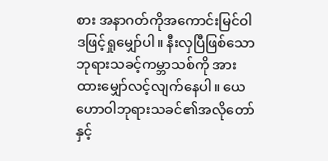စား အနာဂတ်ကိုအကောင်းမြင်ဝါဒဖြင့်ရှုမျှော်ပါ။ နီးလှပြီဖြစ်သော ဘုရားသခင့်ကမ္ဘာသစ်ကို အားထားမျှော်လင့်လျက်နေပါ။ ယေဟောဝါဘုရားသခင်၏အလိုတော်နှင့်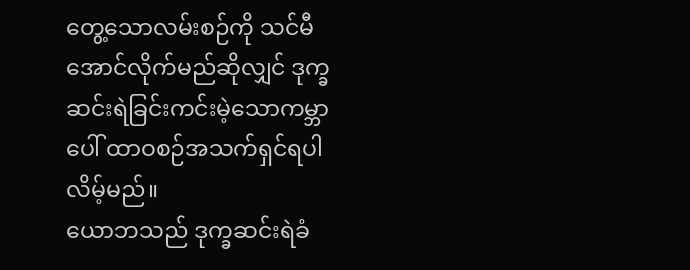တွေ့သောလမ်းစဉ်ကို သင်မီအောင်လိုက်မည်ဆိုလျှင် ဒုက္ခဆင်းရဲခြင်းကင်းမဲ့သောကမ္ဘာပေါ် ထာဝစဉ်အသက်ရှင်ရပါလိမ့်မည်။
ယောဘသည် ဒုက္ခဆင်းရဲခံ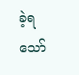ခဲ့ရသော်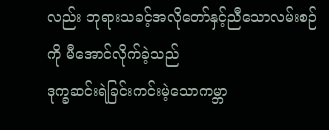လည်း ဘုရားသခင့်အလိုတော်နှင့်ညီသောလမ်းစဉ်ကို မီအောင်လိုက်ခဲ့သည်
ဒုက္ခဆင်းရဲခြင်းကင်းမဲ့သောကမ္ဘာ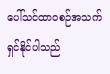ပေါ်သင်ထာဝစဉ်အသက်ရှင်နိုင်ပါသည်